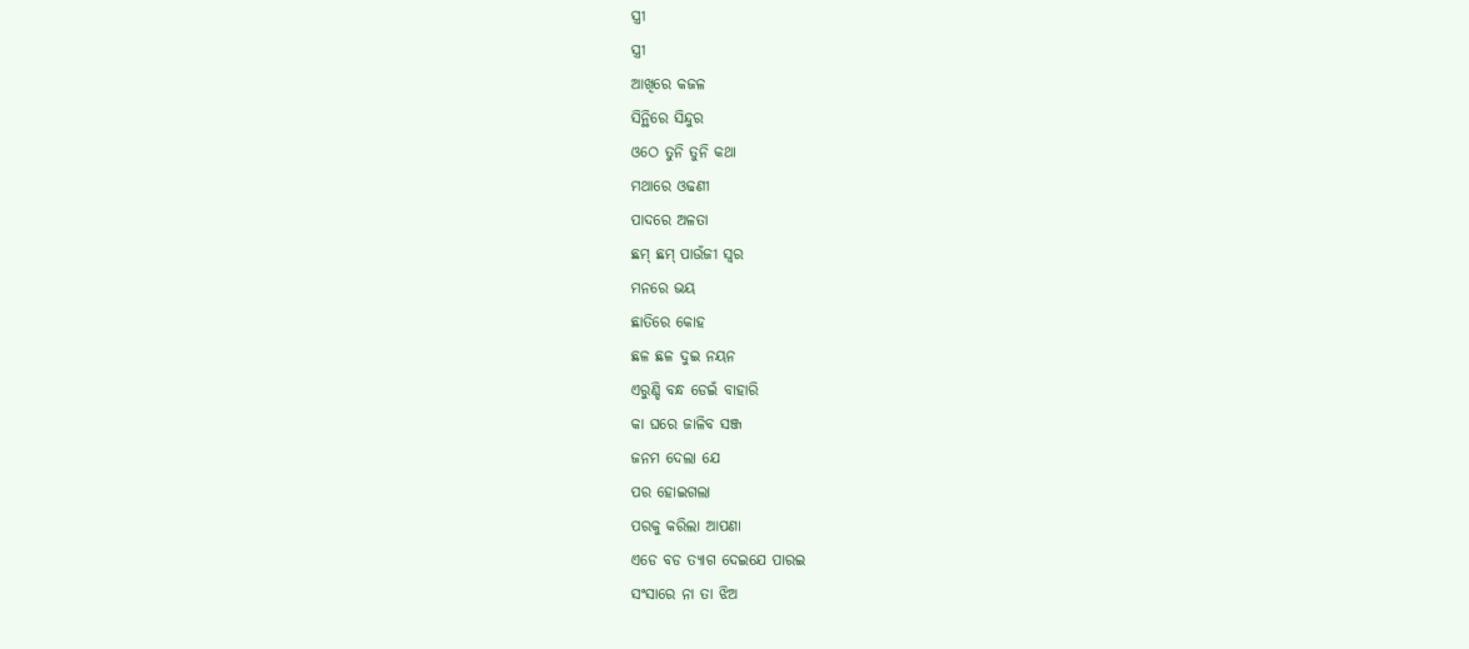ସ୍ତ୍ରୀ
ସ୍ତ୍ରୀ
ଆଖିରେ କଜଳ
ସିନ୍ଥିରେ ସିନ୍ଦୁର
ଓଠେ ତୁନି ତୁନି କଥା
ମଥାରେ ଓଢଣୀ
ପାଦରେ ଅଳତା
ଛମ୍ ଛମ୍ ପାଉଁଜୀ ସ୍ୱର
ମନରେ ଭୟ
ଛାତିରେ କୋହ
ଛଳ ଛଳ ଦୁଇ ନୟନ
ଏରୁଣ୍ଡି ବନ୍ଧ ଡେଇଁ ବାହାରି
କା ଘରେ ଜାଳିବ ସଞ୍ଜ
ଜନମ ଦେଲା ଯେ
ପର ହୋଇଗଲା
ପରକୁ କରିଲା ଆପଣା
ଏଡେ ବଡ ତ୍ଯାଗ ଦେଇଯେ ପାରଇ
ସଂସାରେ ନା ତା ଝିଅ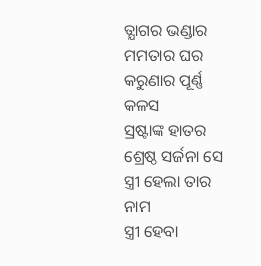ତ୍ଯାଗର ଭଣ୍ଡାର
ମମତାର ଘର
କରୁଣାର ପୂର୍ଣ୍ଣ କଳସ
ସ୍ରଷ୍ଟାଙ୍କ ହାତର
ଶ୍ରେଷ୍ଠ ସର୍ଜନା ସେ
ସ୍ତ୍ରୀ ହେଲା ତାର ନାମ
ସ୍ତ୍ରୀ ହେବା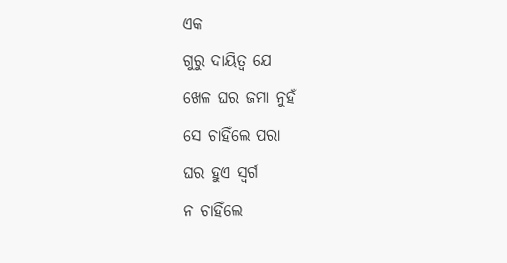ଏକ
ଗୁରୁ ଦାୟିତ୍ୱ ଯେ
ଖେଳ ଘର ଜମା ନୁହଁ
ସେ ଚାହିଁଲେ ପରା
ଘର ହୁଏ ସ୍ୱର୍ଗ
ନ ଚାହିଁଲେ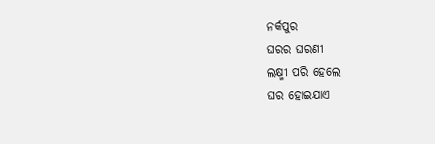ନର୍କପୁର
ଘରର ଘରଣୀ
ଲକ୍ଷ୍ମୀ ପରି ହେଲେ
ଘର ହୋଇଯାଏ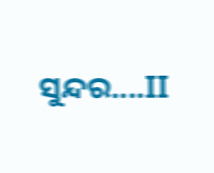ସୁନ୍ଦର....II